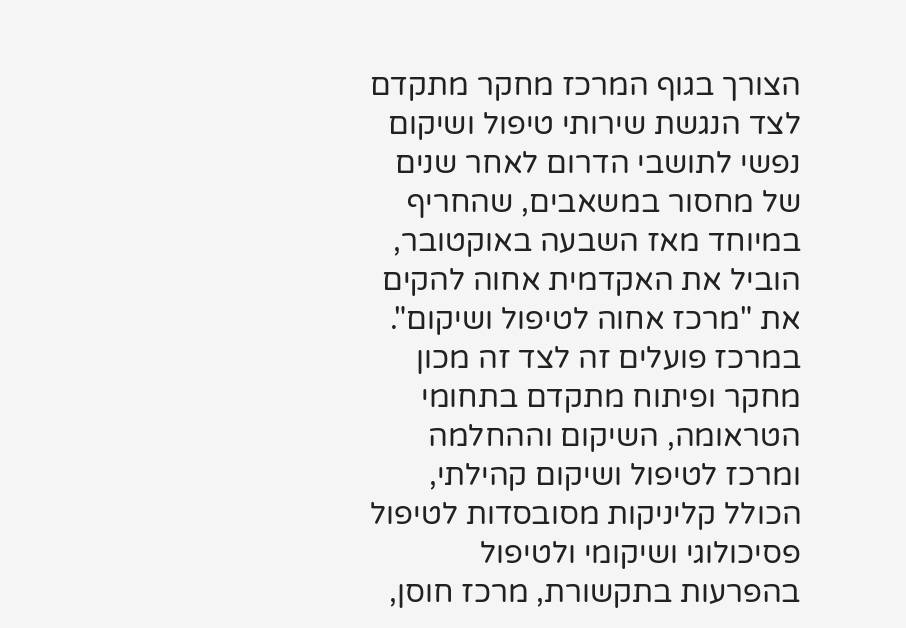הצורך בגוף המרכז מחקר מתקדם לצד הנגשת שירותי טיפול ושיקום נפשי לתושבי הדרום לאחר שנים של מחסור במשאבים, שהחריף במיוחד מאז השבעה באוקטובר, הוביל את האקדמית אחוה להקים את "מרכז אחוה לטיפול ושיקום". במרכז פועלים זה לצד זה מכון מחקר ופיתוח מתקדם בתחומי הטראומה, השיקום וההחלמה ומרכז לטיפול ושיקום קהילתי, הכולל קליניקות מסובסדות לטיפול פסיכולוגי ושיקומי ולטיפול בהפרעות בתקשורת, מרכז חוסן,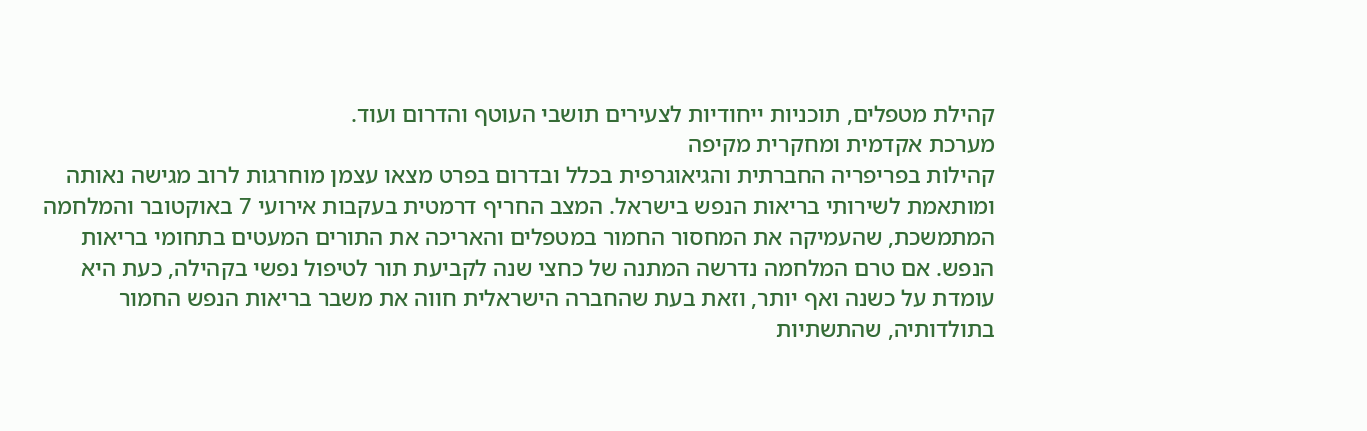קהילת מטפלים, תוכניות ייחודיות לצעירים תושבי העוטף והדרום ועוד.
מערכת אקדמית ומחקרית מקיפה
קהילות בפריפריה החברתית והגיאוגרפית בכלל ובדרום בפרט מצאו עצמן מוחרגות לרוב מגישה נאותה ומותאמת לשירותי בריאות הנפש בישראל. המצב החריף דרמטית בעקבות אירועי 7 באוקטובר והמלחמה המתמשכת, שהעמיקה את המחסור החמור במטפלים והאריכה את התורים המעטים בתחומי בריאות הנפש. אם טרם המלחמה נדרשה המתנה של כחצי שנה לקביעת תור לטיפול נפשי בקהילה, כעת היא עומדת על כשנה ואף יותר, וזאת בעת שהחברה הישראלית חווה את משבר בריאות הנפש החמור בתולדותיה, שהתשתיות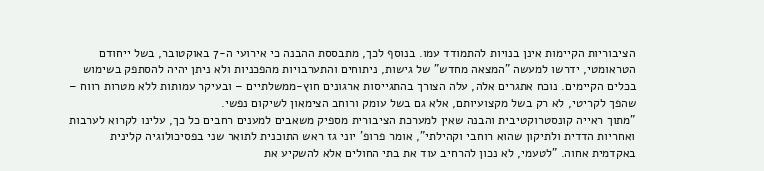הציבוריות הקיימות אינן בנויות להתמודד עמו. בנוסף לכך, מתבססת ההבנה כי אירועי ה-7 באוקטובר, בשל ייחודם הטראומטי, ידרשו למעשה "המצאה מחדש" של גישות, ניתוחים והתערבויות מהפכניות ולא ניתן יהיה להסתפק בשימוש בכלים הקיימים. נוכח אתגרים אלה, עלה הצורך בהתגייסות ארגונים חוץ-ממשלתיים – ובעיקר עמותות ללא מטרות רווח – שהפך לקריטי, לא רק בשל מקצועיותם, אלא גם בשל עומק ורוחב הצימאון לשיקום נפשי.
"מתוך ראייה קונסטרוקטיבית והבנה שאין למערכת הציבורית מספיק משאבים למענים רחבים כל כך, עלינו לקרוא לערבות ואחריות הדדית ולתיקון שהוא רוחבי וקהילתי", אומר פרופ' יוני גז ראש התוכנית לתואר שני בפסיכולוגיה קלינית באקדמית אחוה. "לטעמי, לא נכון להרחיב עוד את בתי החולים אלא להשקיע את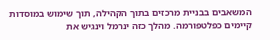המשאבים בבניית מרכזים בתוך הקהילה, תוך שימוש במוסדות קיימים כפלטפורמה. מהלך כזה ינרמל וינגיש את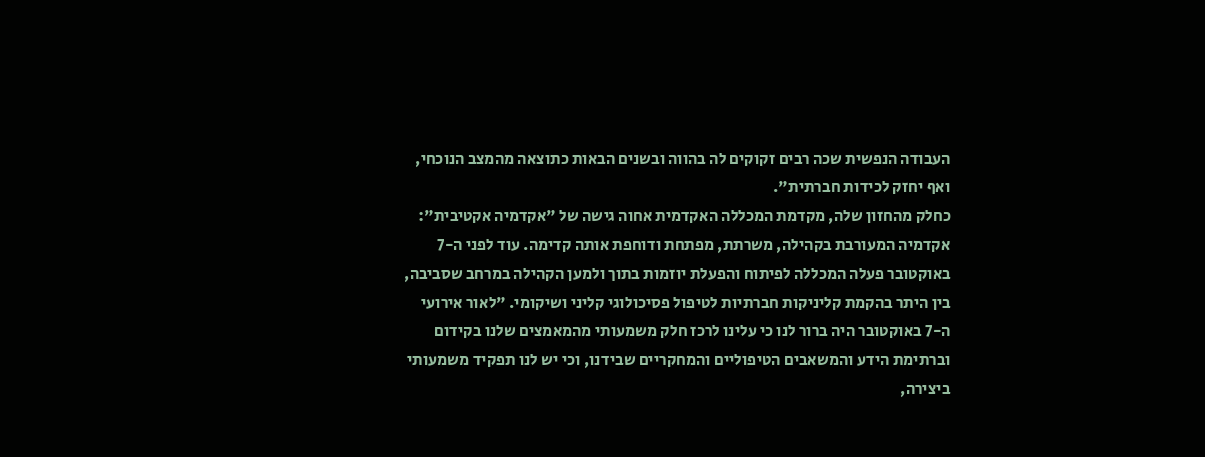העבודה הנפשית שכה רבים זקוקים לה בהווה ובשנים הבאות כתוצאה מהמצב הנוכחי, ואף יחזק לכידות חברתית".
כחלק מהחזון שלה, מקדמת המכללה האקדמית אחוה גישה של "אקדמיה אקטיבית": אקדמיה המעורבת בקהילה, משרתת, מפתחת ודוחפת אותה קדימה. עוד לפני ה-7 באוקטובר פעלה המכללה לפיתוח והפעלת יוזמות בתוך ולמען הקהילה במרחב שסביבה, בין היתר בהקמת קליניקות חברתיות לטיפול פסיכולוגי קליני ושיקומי. "לאור אירועי ה-7 באוקטובר היה ברור לנו כי עלינו לרכז חלק משמעותי מהמאמצים שלנו בקידום וברתימת הידע והמשאבים הטיפוליים והמחקריים שבידנו, וכי יש לנו תפקיד משמעותי ביצירה,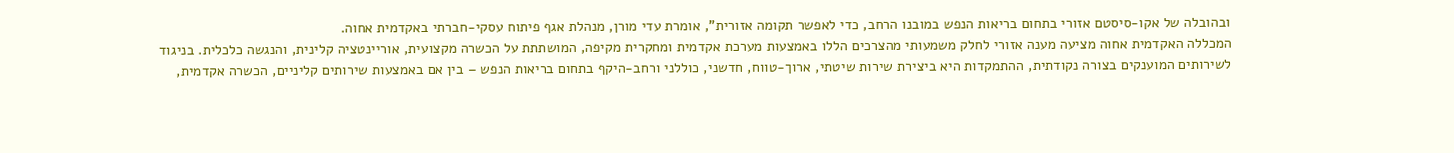ובהובלה של אקו-סיסטם אזורי בתחום בריאות הנפש במובנו הרחב, כדי לאפשר תקומה אזורית", אומרת עדי מורן, מנהלת אגף פיתוח עסקי-חברתי באקדמית אחוה.
המכללה האקדמית אחוה מציעה מענה אזורי לחלק משמעותי מהצרכים הללו באמצעות מערכת אקדמית ומחקרית מקיפה, המושתתת על הכשרה מקצועית, אוריינטציה קלינית, והנגשה כלכלית. בניגוד לשירותים המוענקים בצורה נקודתית, ההתמקדות היא ביצירת שירות שיטתי, ארוך-טווח, חדשני, כוללני ורחב-היקף בתחום בריאות הנפש – בין אם באמצעות שירותים קליניים, הכשרה אקדמית,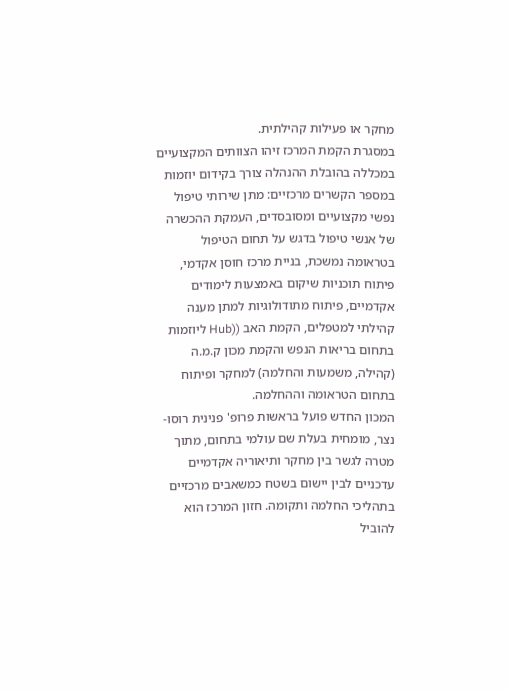מחקר או פעילות קהילתית.
במסגרת הקמת המרכז זיהו הצוותים המקצועיים במכללה בהובלת ההנהלה צורך בקידום יוזמות במספר הקשרים מרכזיים: מתן שירותי טיפול נפשי מקצועיים ומסובסדים, העמקת ההכשרה של אנשי טיפול בדגש על תחום הטיפול בטראומה נמשכת, בניית מרכז חוסן אקדמי, פיתוח תוכניות שיקום באמצעות לימודים אקדמיים, פיתוח מתודולוגיות למתן מענה קהילתי למטפלים, הקמת האב ((Hub ליוזמות בתחום בריאות הנפש והקמת מכון ק.מ.ה (קהילה, משמעות והחלמה) למחקר ופיתוח בתחום הטראומה וההחלמה.
המכון החדש פועל בראשות פרופ' פנינית רוסו-נצר, מומחית בעלת שם עולמי בתחום, מתוך מטרה לגשר בין מחקר ותיאוריה אקדמיים עדכניים לבין יישום בשטח כמשאבים מרכזיים בתהליכי החלמה ותקומה. חזון המרכז הוא להוביל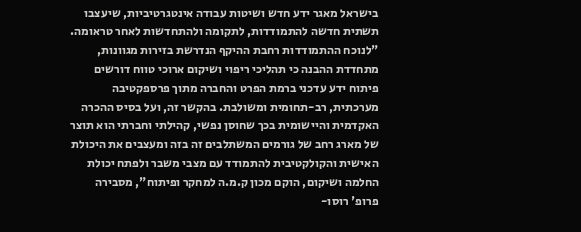בישראל מאגר ידע חדש ושיטות עבודה אינטגרטיביות, שיעצבו תשתית חדשה להתמודדות, לתקומה ולהתחדשות לאחר טראומה.
"לנוכח ההתמודדות רחבת ההיקף הנדרשת בזירות מגוונות, מתחדדת ההבנה כי תהליכי ריפוי ושיקום ארוכי טווח דורשים פיתוח ידע עדכני ברמת הפרט והחברה מתוך פרספקטיבה מערכתית, רב-תחומית ומשולבת. בהקשר זה, ועל בסיס ההכרה האקדמית והיישומית בכך שחוסן נפשי, קהילתי וחברתי הוא תוצר של מארג רחב של גורמים המשתלבים זה בזה ומעצבים את היכולת האישית והקולקטיבית להתמודד עם מצבי משבר ולפתח יכולת החלמה ושיקום, הוקם מכון ק.מ.ה למחקר ופיתוח", מסבירה פרופ' רוסו-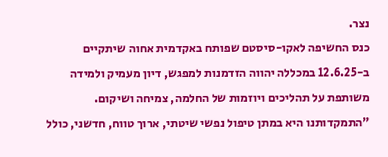נצר.
כנס החשיפה לאקו-סיסטם שפותח באקדמית אחוה שיתקיים ב-12.6.25 במכללה יהווה הזדמנות למפגש, דיון מעמיק ולמידה משותפת על תהליכים ויוזמות של החלמה, צמיחה ושיקום.
"התמקדותנו היא במתן טיפול נפשי שיטתי, ארוך טווח, חדשני, כולל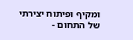ומקיף ופיתוח יצירתי של התחום -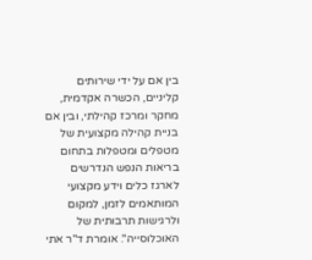בין אם על ידי שירותים קליניים, הכשרה אקדמית, מחקר ומרכז קהילתי, ובין אם בניית קהילה מקצועית של מטפלים ומטפלות בתחום בריאות הנפש הנדרשים לארגז כלים וידע מקצועי המותאמים לזמן, למקום ולרגישות תרבותית של האוכלוסייה". אומרת ד"ר אתי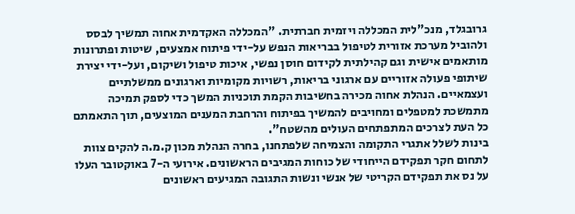גרובגלד, מנכ"לית המכללה ויזמית חברתית. "המכללה האקדמית אחוה תמשיך לבסס ולהוביל מערכת אזורית לטיפול בבריאות הנפש על-ידי פיתוח אמצעים, שיטות ופתרונות מותאמים אישית וגם קהילתית לקידום חוסן נפשי, איכות טיפול ושיקום, ועל-ידי יצירת שיתופי פעולה אזוריים עם ארגוני בריאות, רשויות מקומיות וארגונים ממשלתיים ועצמאיים. הנהלת אחוה מכירה בחשיבות הקמת תוכניות המשך כדי לספק תמיכה מתמשכת למטפלים ומחויבים להמשיך בפיתוח והרחבת המענים המוצעים, תוך התאמתם כל העת לצרכים המתפתחים העולים מהשטח".
בינות לשלל אתגרי התקומה והצמיחה שלפתחנו, בחרה הנהלת מכון ק.מ.ה להקים צוות לתחום חקר תפקידם הייחודי של כוחות המגיבים הראשונים. אירועי ה-7 באוקטובר העלו על נס את תפקידם הקריטי של אנשי ונשות התגובה המגיעים ראשונים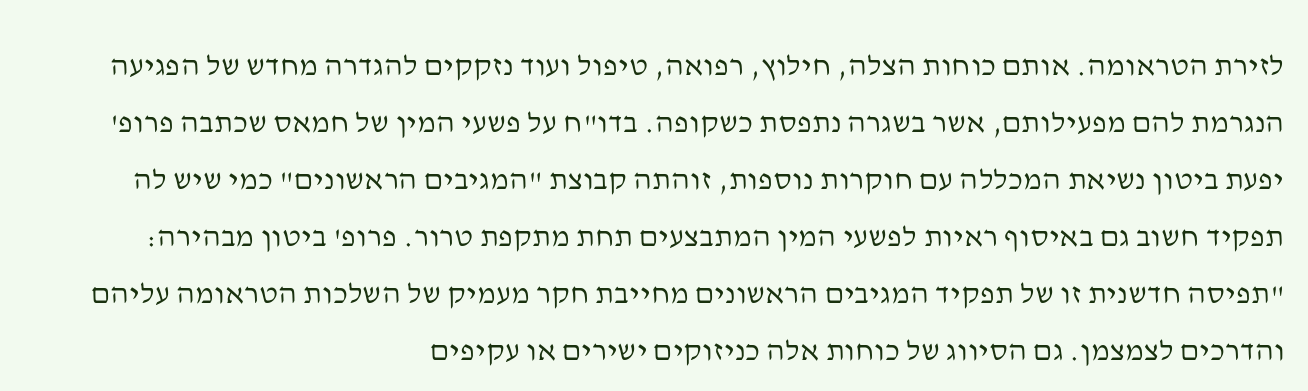לזירת הטראומה. אותם כוחות הצלה, חילוץ, רפואה, טיפול ועוד נזקקים להגדרה מחדש של הפגיעה הנגרמת להם מפעילותם, אשר בשגרה נתפסת כשקופה. בדו"ח על פשעי המין של חמאס שכתבה פרופ' יפעת ביטון נשיאת המכללה עם חוקרות נוספות, זוהתה קבוצת "המגיבים הראשונים" כמי שיש לה תפקיד חשוב גם באיסוף ראיות לפשעי המין המתבצעים תחת מתקפת טרור. פרופ' ביטון מבהירה: "תפיסה חדשנית זו של תפקיד המגיבים הראשונים מחייבת חקר מעמיק של השלכות הטראומה עליהם והדרכים לצמצמן. גם הסיווג של כוחות אלה כניזוקים ישירים או עקיפים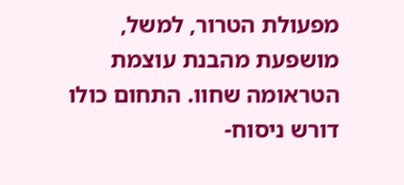מפעולת הטרור, למשל, מושפעת מהבנת עוצמת הטראומה שחוו. התחום כולו דורש ניסוח-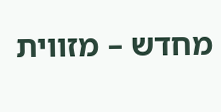מחדש – מזווית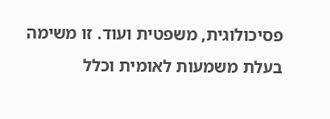פסיכולוגית, משפטית ועוד. זו משימה בעלת משמעות לאומית וכלל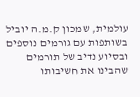עולמית, שמכון ק.מ.ה יוביל בשותפות עם גורמים נוספים ובסיוע נדיב של תורמים שהבינו את חשיבותו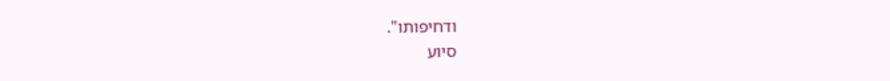ודחיפותו".
סיוע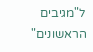ל"מגיבים הראשונים"